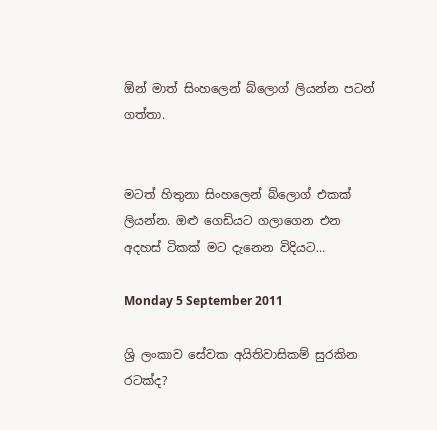ඕන් මාත් සිංහලෙන් බ්ලොග් ලියන්න පටන් ගත්තා.


මටත් හිතුනා සිංහලෙන් බ්ලොග් එකක් ලියන්න. ඔළු ගෙඩියට ගලාගෙන එන අදහස් ටිකක් මට දැනෙන විදියට...

Monday 5 September 2011

ශ්‍රි ලංකාව සේවක අයිතිවාසිකම් සුරකින රටක්ද?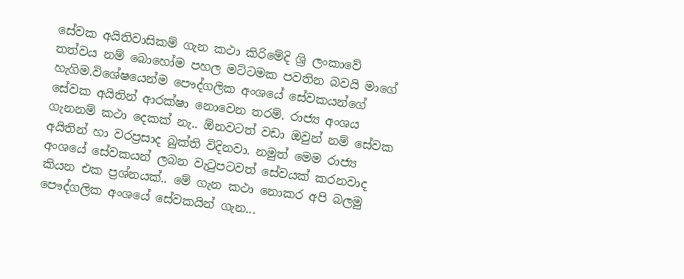සේවක අයිතිවාසිකම් ගැන කථා කිරිමේදි ශ්‍රි ලංකාවේ තත්වය නම් බොහෝම පහල මට්ටමක පවතින බවයි මාගේ හැගිම.විශේෂයෙන්ම පෞද්ගලික අංශයේ සේවකයන්ගේ සේවක අයිතින් ආරක්ෂා නොවෙන තරම්. රාජ්‍ය අංශය ගැනනම් කථා දෙකක් නැ.. ඕනවටත් වඩා ඔවුන් නම් සේවක අයිතින් හා වරප්‍රසාද බුක්ති විදිනවා. නමුත් මෙම රාජ්‍ය අංශයේ සේවකයන් ලබන වැ‍ටුපටවත් සේවයක් කරනවාද කියන එක ප්‍රශ්නයක්.. මේ ගැන කථා නොකර අපි බලමු පෞද්ගලික අංශයේ සේවකයින් ගැන...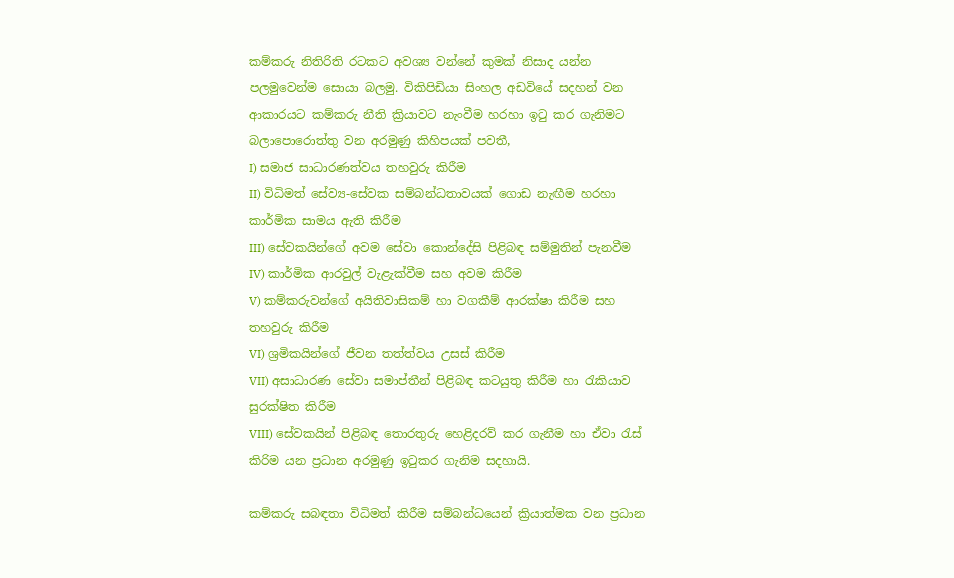කම්කරු නිතිරිති රටකට අවශ්‍ය වන්නේ කුමක් නිසාද යන්න පලමුවෙන්ම සොයා බලමු. විකිපිඩියා සිංහල අඩවියේ සදහන් වන ආකාරයට කම්කරු නීති ක්‍රියාවට නැංවීම හරහා ඉටු කර ගැනිමට බලාපොරොත්තු වන අරමුණු කිහිපයක් පවතී,
I) සමාජ සාධාරණත්වය තහවුරු කිරීම
II) විධිමත් සේව්‍ය-සේවක සම්බන්ධතාවයක් ගොඩ නැඟීම හරහා කාර්මික සාමය ඇති කිරීම
III) සේවකයින්ගේ අවම සේවා කොන්දේසි පිළිබඳ සම්මුතින් පැනවීම
IV) කාර්මික ආරවුල් වැළැක්වීම සහ අවම කිරීම
V) කම්කරුවන්ගේ අයිතිවාසිකම් හා වගකීම් ආරක්ෂා කිරීම සහ තහවුරු කිරීම
VI) ශ්‍රමිකයින්ගේ ජීවන තත්ත්වය උසස් කිරීම
VII) අසාධාරණ සේවා සමාප්තීන් පිළිබඳ කටයුතු කිරීම හා රැකියාව සුරක්ෂිත කිරීම
VIII) සේවකයින් පිළිබඳ තොරතුරු හෙළිදරව් කර ගැනීම හා ඒවා රැස් කිරිම යන ප්‍රධාන අරමුණු ඉ‍ටුකර ගැනිම සදහායි.

කම්කරු සබඳතා විධිමත් කිරීම සම්බන්ධයෙන් ක්‍රියාත්මක වන ප්‍රධාන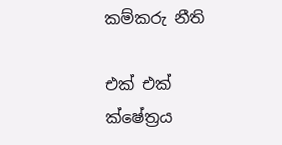කම්කරු නීති

එක් එක් ක්ෂේත්‍රය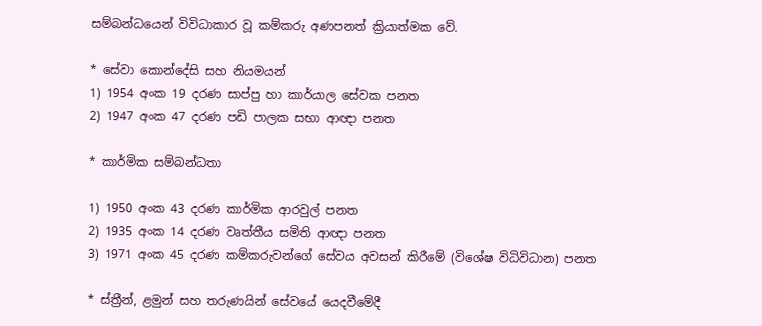සම්බන්ධයෙන් විවිධාකාර වූ කම්කරු අණපනත් ක්‍රියාත්මක වේ.

* සේවා කොන්දේසි සහ නියමයන්
1) 1954 අංක 19 දරණ සාප්පු හා කාර්යාල සේවක පනත
2) 1947 අංක 47 දරණ පඩි පාලක සභා ආඥා පනත

* කාර්මික සම්බන්ධතා

1) 1950 අංක 43 දරණ කාර්මික ආරවුල් පනත
2) 1935 අංක 14 දරණ වෘත්තීය සමිති ආඥා පනත
3) 1971 අංක 45 දරණ කම්කරුවන්ගේ සේවය අවසන් කිරීමේ (විශේෂ විධිවිධාන) පනත

* ස්ත්‍රීන්, ළමුන් සහ තරුණයින් සේවයේ යෙදවීමේදී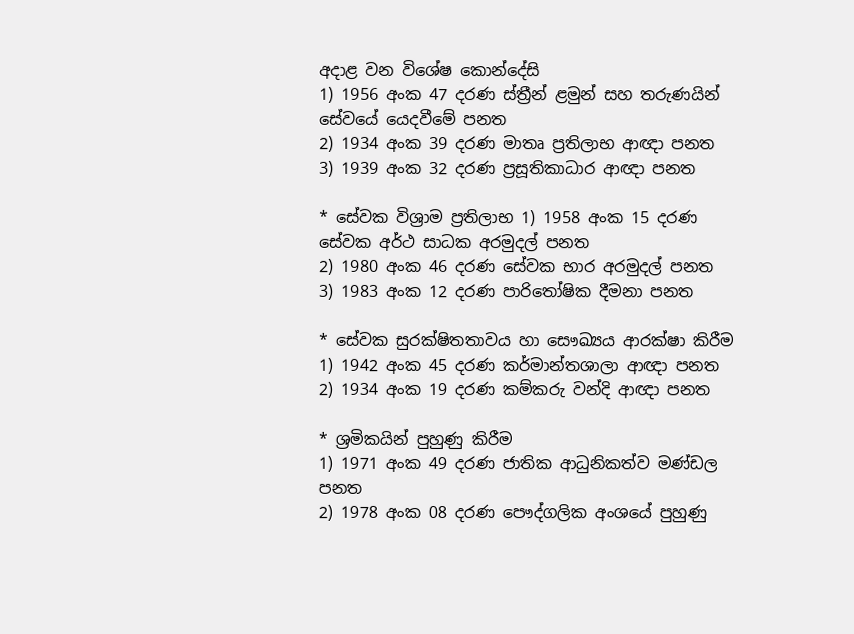අදාළ වන විශේෂ කොන්දේසි
1) 1956 අංක 47 දරණ ස්ත්‍රීන් ළමුන් සහ තරුණයින් සේවයේ යෙදවීමේ පනත
2) 1934 අංක 39 දරණ මාතෘ ප්‍රතිලාභ ආඥා පනත
3) 1939 අංක 32 දරණ ප්‍රසූතිකාධාර ආඥා පනත

* සේවක විශ්‍රාම ප්‍රතිලාභ 1) 1958 අංක 15 දරණ සේවක අර්ථ සාධක අරමුදල් පනත
2) 1980 අංක 46 දරණ සේවක භාර අරමුදල් පනත
3) 1983 අංක 12 දරණ පාරිතෝෂික දීමනා පනත

* සේවක සුරක්ෂිතතාවය හා සෞඛ්‍යය ආරක්ෂා කිරීම
1) 1942 අංක 45 දරණ කර්මාන්තශාලා ආඥා පනත
2) 1934 අංක 19 දරණ කම්කරු වන්දි ආඥා පනත

* ශ්‍රමිකයින් පුහුණු කිරීම
1) 1971 අංක 49 දරණ ජාතික ආධුනිකත්ව මණ්ඩල පනත
2) 1978 අංක 08 දරණ පෞද්ගලික අංශයේ පුහුණු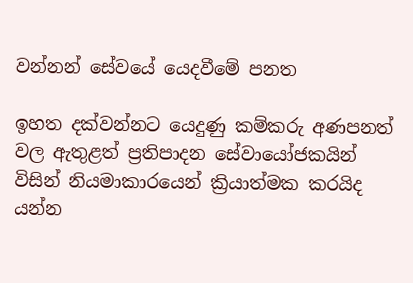වන්නන් සේවයේ යෙදවීමේ පනත

ඉහත දක්වන්නට යෙදුණු කම්කරු අණපනත් වල ඇතුළත් ප්‍රතිපාදන සේවායෝජකයින් විසින් නියමාකාරයෙන් ක්‍රියාත්මක කරයිද යන්න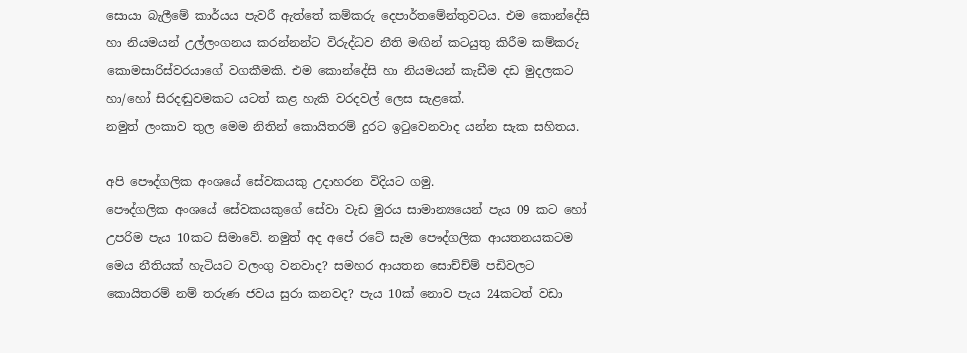සොයා බැලීමේ කාර්යය පැවරී ඇත්තේ කම්කරු දෙපාර්තමේන්තුවටය. එම කොන්දේසි හා නියමයන් උල්ලංගනය කරන්නන්ට විරුද්ධව නීති මඟින් කටයුතු කිරීම කම්කරු කොමසාරිස්වරයාගේ වගකීමකි. එම කොන්දේසි හා නියමයන් කැඩීම දඩ මුදලකට හා/හෝ සිරදඬුවමකට යටත් කළ හැකි වරදවල් ලෙස සැළකේ.
නමුත් ලංකාව තුල මෙම නිතින් කොයිතරම් දුරට ඉ‍ටුවෙනවාද යන්න සැක සහිතය.

අපි පෞද්ගලික අංශයේ සේවකයකු උදාහරන විදියට ගමු.
පෞද්ගලික අංශයේ සේවකයකුගේ සේවා වැඩ මුරය සාමාන්‍යයෙන් පැය 09 කට හෝ උපරිම පැය 10කට සිමාවේ. නමුත් අද අපේ රටේ සැම පෞද්ගලික ආයතනයකටම මෙය නීතියක් හැටියට වලංගු වනවාද? සමහර ආයතන සොච්ච්ම් පඩිවලට කොයිතරම් නම් තරුණ ජවය සුරා කනවද? පැය 10ක් නොව පැය 24කටත් වඩා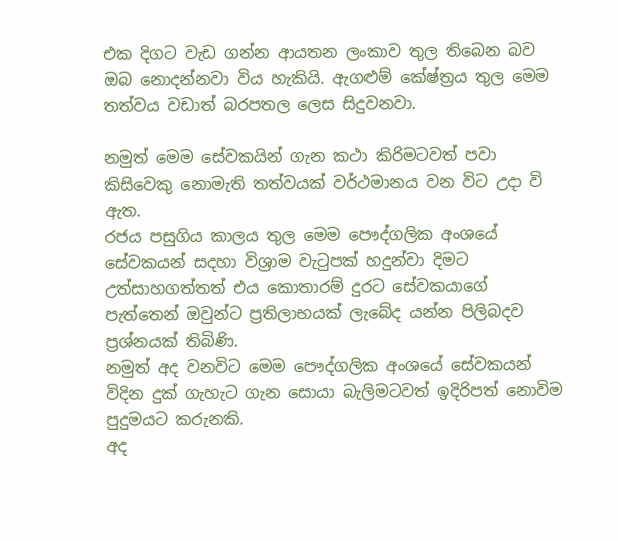එක දිගට වැඩ ගන්න ආයතන ලංකාව තුල තිබෙන බව ඔබ නොදන්නවා විය හැකියි. ඇගළුම් කේෂ්ත්‍රය තුල මෙම තත්වය වඩාත් බරපතල ලෙස සිදුවනවා.

නමුත් මෙම සේවකයින් ගැන කථා කිරිමටවත් පවා කිසිවෙකු නොමැති තත්වයක් වර්ථමානය වන විට උදා වි ඇත.
රජය පසුගිය කාලය තුල මෙම පෞද්ගලික අංශයේ සේවකයන් සදහා විශ්‍රාම වැ‍ටුපක් හදුන්වා දිමට උත්සාහගත්තත් එය කොතාරම් දුරට සේවකයාගේ පැත්තෙන් ඔවුන්ට ප්‍රතිලාභයක් ලැබේද යන්න පිලිබදව ප්‍රශ්නයක් තිබිණි.
නමුත් අද වනවිට මෙම පෞද්ගලික අංශයේ සේවකයන් විදින දුක් ගැහැට ගැන සොයා බැලිමටවත් ඉදිරිපත් නොවිම පුදුමයට කරුනකි.
අද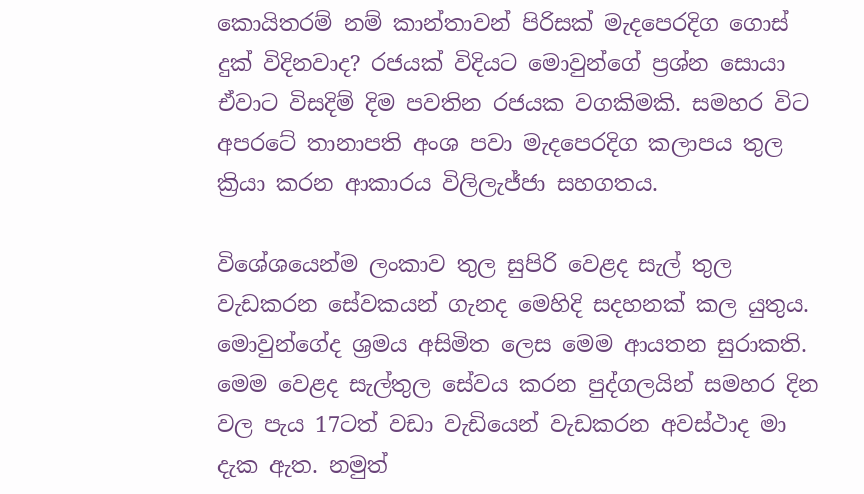කොයිතරම් නම් කාන්තාවන් පිරිසක් මැදපෙරදිග ගොස් දුක් විදිනවාද? රජයක් විදියට මොවුන්ගේ ප්‍රශ්න සොයා ඒවාට විසදිම් දිම පවතින රජයක වගකිමකි. සමහර විට අපරටේ තානාපති අංශ පවා මැදපෙරදිග කලාපය තුල ක්‍රියා කරන ආකාරය විලිලැජ්ජා සහගතය.

විශේශයෙන්ම ලංකාව තුල සුපිරි වෙළද සැල් තුල වැඩකරන සේවකයන් ගැනද මෙහිදි සදහනක් කල යුතුය. මොවුන්ගේද ශ්‍රමය අසිමිත ලෙස මෙම ආයතන සුරාකති. මෙම වෙළද සැල්තුල සේවය කරන පුද්ගලයින් සමහර දින වල පැය 17ටත් වඩා වැඩියෙන් වැඩකරන අවස්ථාද මා දැක ඇත. නමුත්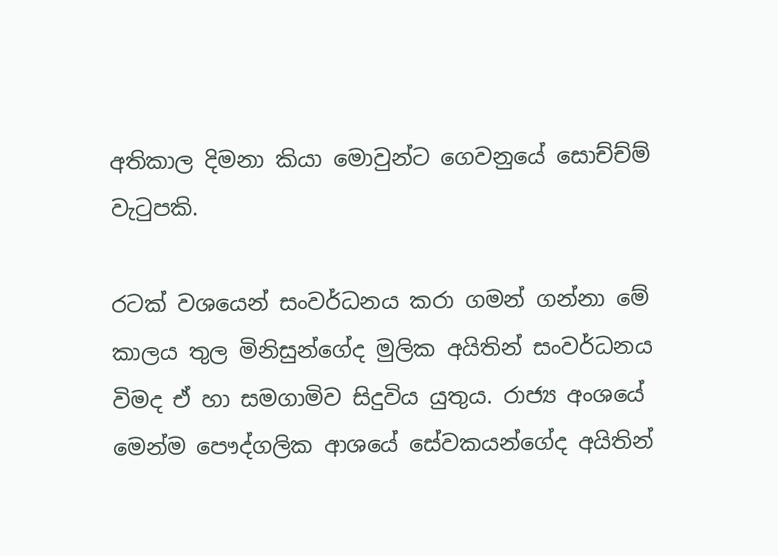අතිකාල දිමනා කියා මොවුන්ට ගෙවනුයේ සොච්ච්ම් වැ‍ටුපකි.

රටක් වශයෙන් සංවර්ධනය කරා ගමන් ගන්නා මේ කාලය තුල මිනිසුන්ගේද මුලික අයිතින් සංවර්ධනය විමද ඒ හා සමගාමිව සිදුවිය යුතුය. රාජ්‍ය අංශයේ මෙන්ම පෞද්ගලික ආශයේ සේවකයන්ගේද අයිතින්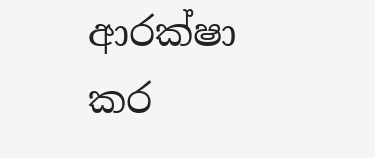ආරක්ෂා කර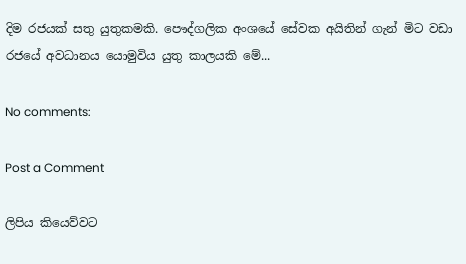දිම රජයක් සතු යුතුකමකි. පෞද්ගලික අංශයේ සේවක අයිතින් ගැන් මිට වඩා රජයේ අවධානය යොමුවිය යුතු කාලයකි මේ...

No comments:

Post a Comment

ලිපිය කියෙව්වට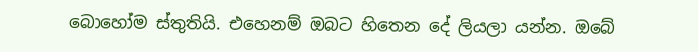බොහෝම ස්තුතියි. එහෙනම් ඔබට හිතෙන දේ ලියලා යන්න. ඔබේ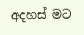අදහස් මට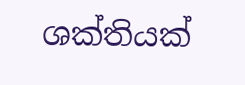ශක්තියක්